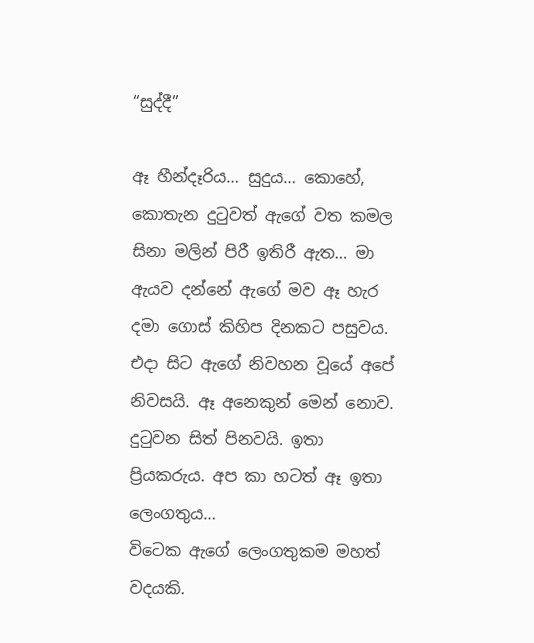“සුද්දී”

ඈ හීන්දෑරිය… සුදුය… කොහේ, කොතැන දුටුවත් ඇගේ වත කමල සිනා මලින් පිරී ඉතිරී ඇත… මා ඇයව දන්නේ ඇගේ මව ඈ හැර දමා ගොස් කිහිප දිනකට පසුවය. එදා සිට ඇගේ නිවහන වූයේ අපේ නිවසයි. ඈ අනෙකුන් මෙන් නොව. දුටුවන සිත් පිනවයි. ඉතා ප්‍රියකරුය. අප කා හටත් ඈ ඉතා ලෙංගතුය…
විටෙක ඇගේ ලෙංගතුකම මහත් වදයකි.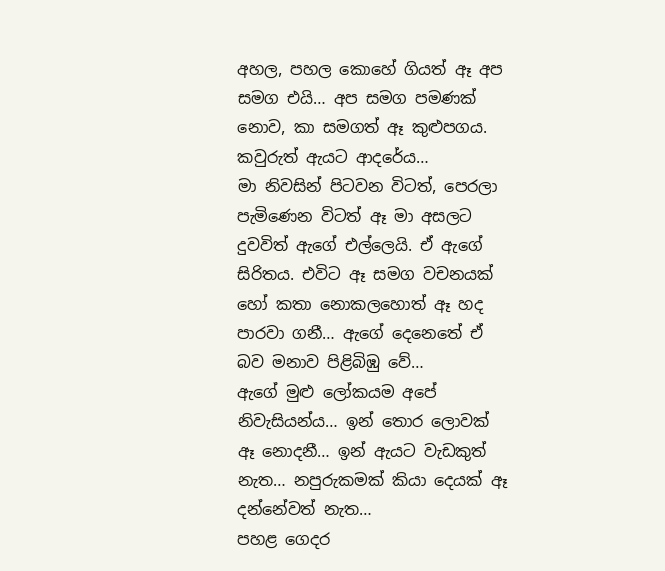අහල, පහල කොහේ ගියත් ඈ අප සමග එයි… අප සමග පමණක් නොව, කා සමගත් ඈ කුළුපගය. කවුරුත් ඇයට ආදරේය…
මා නිවසින් පිටවන විටත්, පෙරලා පැමිණෙන විටත් ඈ මා අසලට දුවවිත් ඇගේ එල්ලෙයි. ඒ ඇගේ සිරිතය. එවිට ඈ සමග වචනයක් හෝ කතා නොකලහොත් ඈ හද පාරවා ගනී… ඇගේ දෙනෙතේ ඒ බව මනාව පිළිබිඹු වේ…
ඇගේ මුළු ලෝකයම අපේ නිවැසියන්ය… ඉන් තොර ලොවක් ඈ නොදනී… ඉන් ඇයට වැඩකුත් නැත… නපුරුකමක් කියා දෙයක් ඈ දන්නේවත් නැත…
පහළ ගෙදර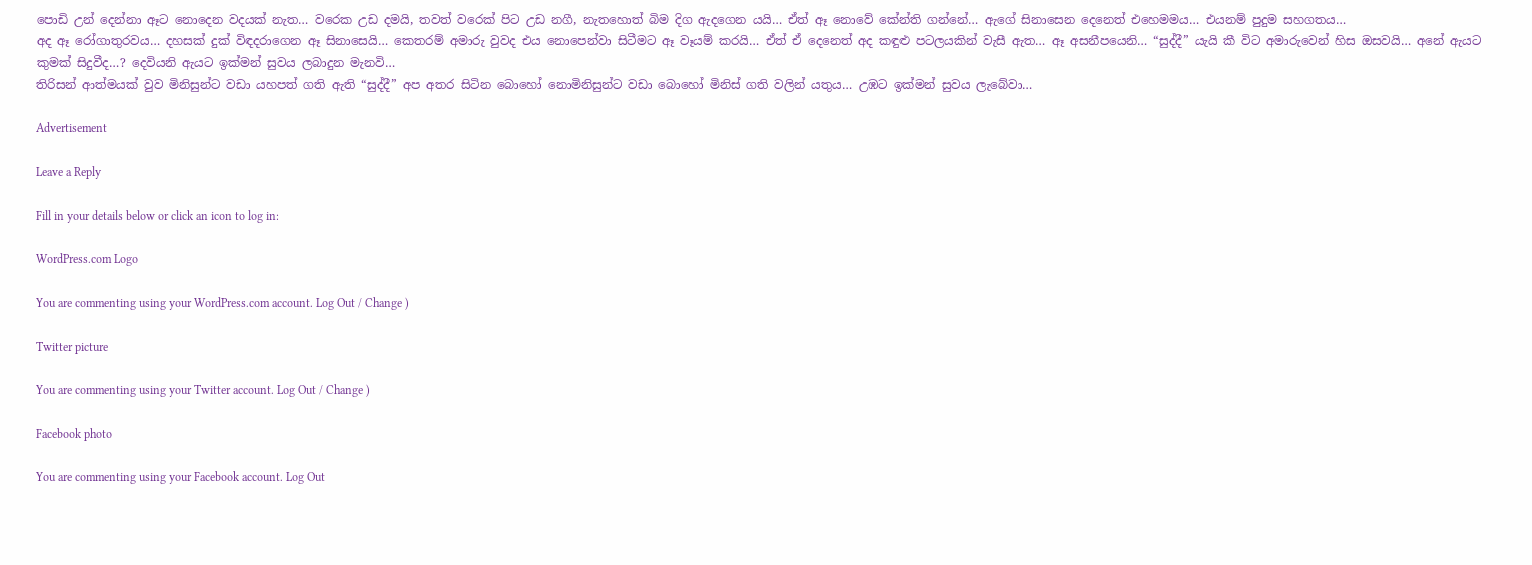පොඩි උන් දෙන්නා ඈට නොදෙන වදයක් නැත… වරෙක උඩ දමයි, තවත් වරෙක් පිට උඩ නගී, නැතහොත් බිම දිග ඇදගෙන යයි… ඒත් ඈ නොවේ කේන්ති ගන්නේ… ඇගේ සිනාසෙන දෙනෙත් එහෙමමය… එයනම් පුදුම සහගතය…
අද ඈ රෝගාතුරවය… දහසක් දුක් විඳදරාගෙන ඈ සිනාසෙයි… කෙතරම් අමාරු වුවද එය නොපෙන්වා සිටීමට ඈ වෑයම් කරයි… ඒත් ඒ දෙනෙත් අද කඳුළු පටලයකින් වැසී ඇත… ඈ අසනීපයෙනි… “සුද්දී” යැයි කී විට අමාරුවෙන් හිස ඔසවයි… අනේ ඇයට කුමක් සිදුවීද…? දෙවියනි ඇයට ඉක්මන් සුවය ලබාදුන මැනවි…
තිරිසන් ආත්මයක් වුව මිනිසුන්ට වඩා යහපත් ගති ඇති “සුද්දී” අප අතර සිටින බොහෝ නොමිනිසුන්ට වඩා බොහෝ මිනිස් ගති වලින් යතුය… උඹට ඉක්මන් සුවය ලැබේවා…

Advertisement

Leave a Reply

Fill in your details below or click an icon to log in:

WordPress.com Logo

You are commenting using your WordPress.com account. Log Out / Change )

Twitter picture

You are commenting using your Twitter account. Log Out / Change )

Facebook photo

You are commenting using your Facebook account. Log Out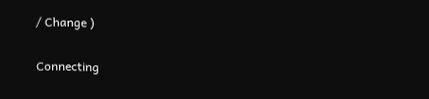/ Change )

Connecting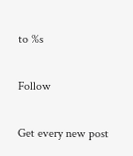to %s

Follow

Get every new post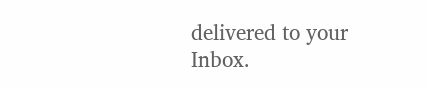delivered to your Inbox.